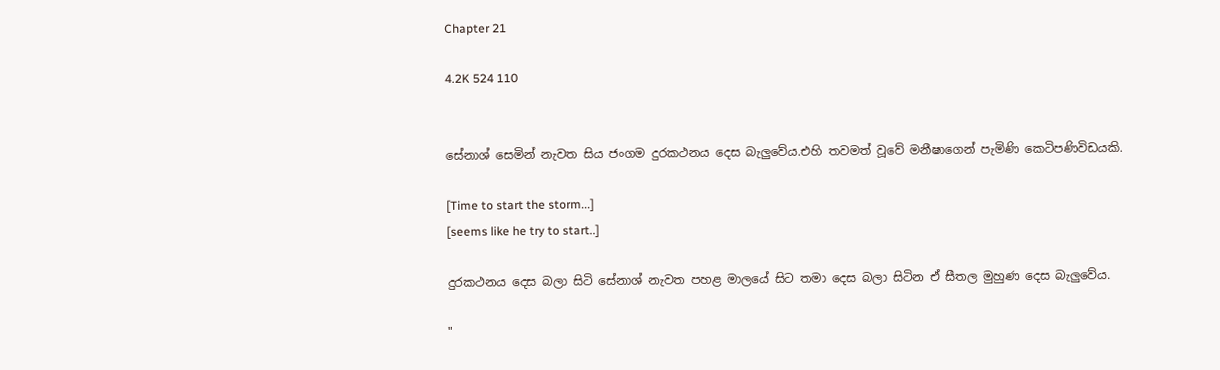Chapter 21

4.2K 524 110


සේනාශ් සෙමින් නැවත සිය ජංගම දුරකථනය දෙස බැලුවේය.එහි තවමත් වූවේ මනීෂාගෙන් පැමිණි කෙටිපණිවිඩයකි.

[Time to start the storm...]
[seems like he try to start..]

දුරකථනය දෙස බලා සිටි සේනාශ් නැවත පහළ මාලයේ සිට තමා දෙස බලා සිටින ඒ සීතල මුහුණ දෙස බැලුවේය.

"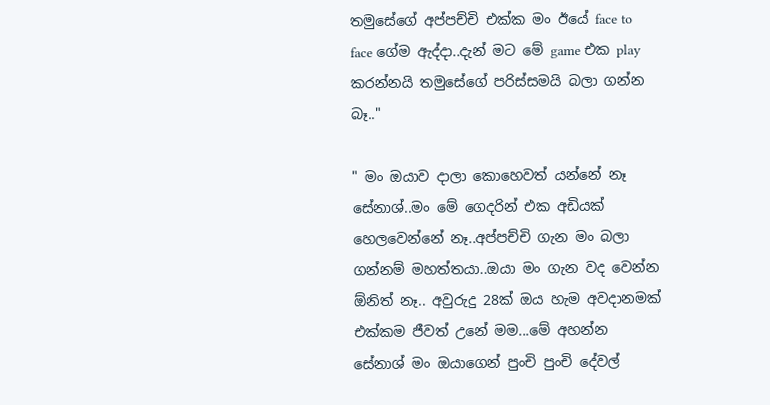තමුසේගේ අප්පච්චි එක්ක මං ඊයේ face to face ගේම ඇද්දා..දැන් මට මේ game එක play කරන්නයි තමුසේගේ පරිස්සමයි බලා ගන්න බෑ.."

" මං ඔයාව දාලා කොහෙවත් යන්නේ නෑ සේනාශ්..මං මේ ගෙදරින් එක අඩියක් හෙලවෙන්නේ නෑ..අප්පච්චි ගැන මං බලා ගන්නම් මහත්තයා..ඔයා මං ගැන වද වෙන්න ඕනිත් නෑ.. අවුරුදු 28ක් ඔය හැම අවදානමක් එක්කම ජීවත් උනේ මම...මේ අහන්න සේනාශ් මං ඔයාගෙන් පුංචි පුංචි දේවල්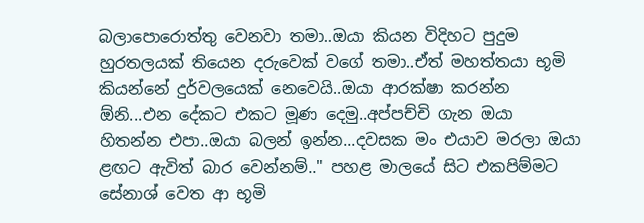බලාපොරොත්තු වෙනවා තමා..ඔයා කියන විදිහට පුදුම හුරතලයක් තියෙන දරුවෙක් වගේ තමා..ඒත් මහත්තයා භූමි කියන්නේ දුර්වලයෙක් නෙවෙයි..ඔයා ආරක්ෂා කරන්න ඕනි...එන දේකට එකට මූණ දෙමු..අප්පච්චි ගැන ඔයා හිතන්න එපා..ඔයා බලන් ඉන්න...දවසක මං එයාව මරලා ඔයා ළඟට ඇවිත් බාර වෙන්නම්.." පහළ මාලයේ සිට එකපිම්මට සේනාශ් වෙත ආ භූමි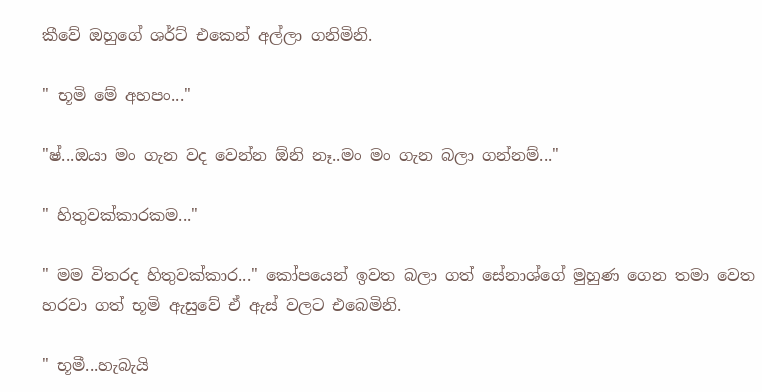කීවේ ඔහුගේ ශර්ට් එකෙන් අල්ලා ගනිමිනි.

" භූමි මේ අහපං..."

"ෂ්...ඔයා මං ගැන වද වෙන්න ඕනි නෑ..මං මං ගැන බලා ගන්නම්..."

" හිතුවක්කාරකම..."

" මම විතරද හිතුවක්කාර..." කෝපයෙන් ඉවත බලා ගත් සේනාශ්ගේ මුහුණ ගෙන තමා වෙත හරවා ගත් භූමි ඇසුවේ ඒ ඇස් වලට එබෙමිනි.

" භූමී...හැබැයි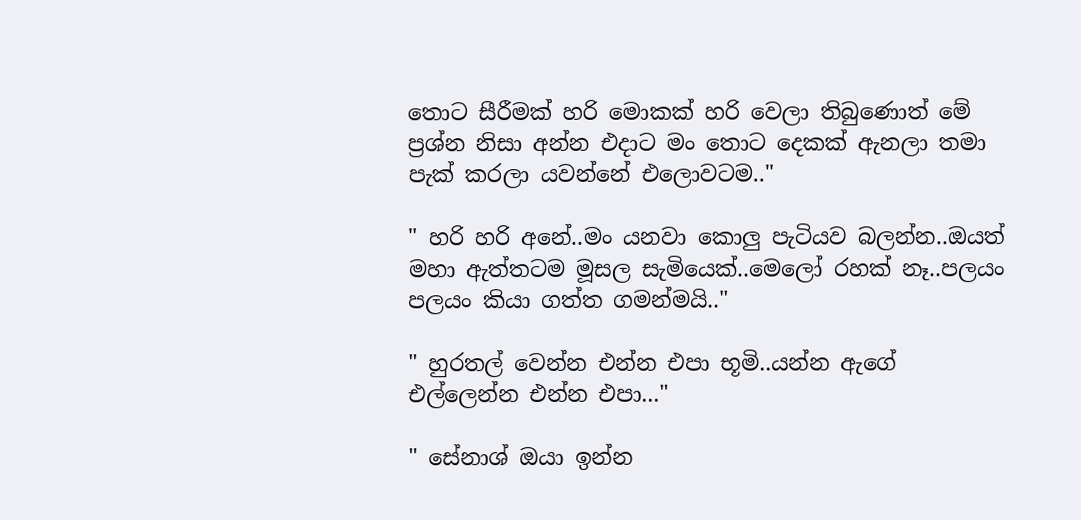තොට සීරීමක් හරි මොකක් හරි වෙලා තිබුණොත් මේ ප්‍රශ්න නිසා අන්න එදාට මං තොට දෙකක් ඇනලා තමා පැක් කරලා යවන්නේ එලොවටම.."

" හරි හරි අනේ..මං යනවා කොලු පැටියව බලන්න..ඔයත් මහා ඇත්තටම මූසල සැමියෙක්..මෙලෝ රහක් නෑ..පලයං පලයං කියා ගත්ත ගමන්මයි.."

" හුරතල් වෙන්න එන්න එපා භූමි..යන්න ඇගේ එල්ලෙන්න එන්න එපා..."

" සේනාශ් ඔයා ඉන්න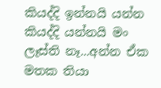කියද්දි ඉන්නයි යන්න කියද්දි යන්නයි මං ලෑස්ති නෑ...අන්න ඒක මතක තියා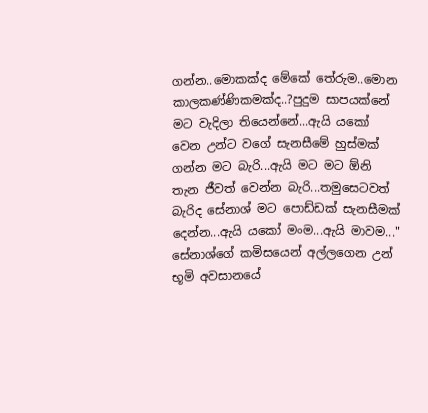ගන්න..මොකක්ද මේකේ තේරුම..මොන කාලකණ්ණිකමක්ද..?පුදුම සාපයක්නේ මට වැදිලා තියෙන්නේ...ඇයි යකෝ වෙන උන්ට වගේ සැනසීමේ හුස්මක් ගන්න මට බැරි...ඇයි මට මට ඕනි තැන ජීවත් වෙන්න බැරි...තමුසෙටවත් බැරිද සේනාශ් මට පොඩ්ඩක් සැනසීමක් දෙන්න...ඇයි යකෝ මංම...ඇයි මාවම..." සේනාශ්ගේ කමිසයෙන් අල්ලගෙන උන් භූමි අවසානයේ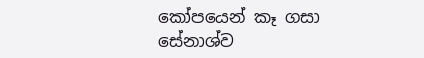කෝපයෙන් කෑ ගසා සේනාශ්ව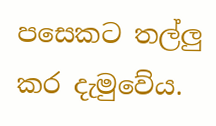පසෙකට තල්ලු කර දැමුවේය.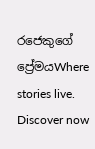රජෙකුගේ ප්‍රේමයWhere stories live. Discover now